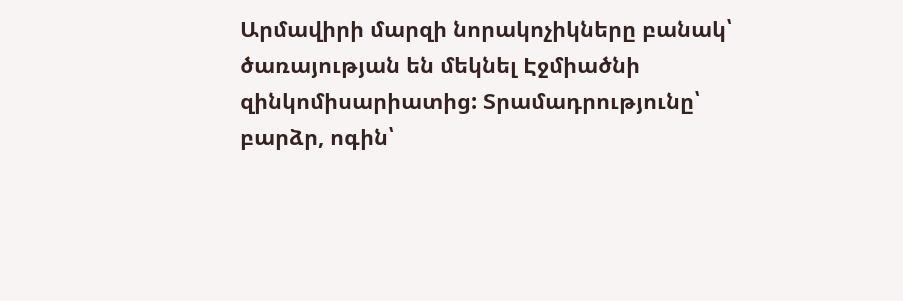Արմավիրի մարզի նորակոչիկները բանակ՝ ծառայության են մեկնել Էջմիածնի զինկոմիսարիատից: Տրամադրությունը՝ բարձր, ոգին՝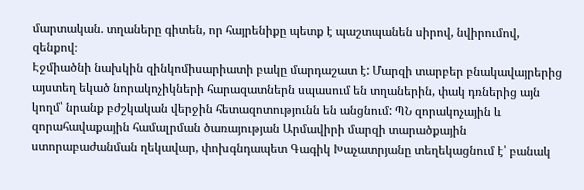մարտական. տղաները գիտեն, որ հայրենիքը պետք է պաշտպանեն սիրով, նվիրումով, զենքով։
Էջմիածնի նախկին զինկոմիսարիատի բակը մարդաշատ է: Մարզի տարբեր բնակավայրերից այստեղ եկած նորակոչիկների հարազատներն սպասում են տղաներին, փակ դռներից այն կողմ՝ նրանք բժշկական վերջին հետազոտությունն են անցնում: ՊՆ զորակոչային և զորահավաքային համալրման ծառայության Արմավիրի մարզի տարածքային ստորաբաժանման ղեկավար, փոխգնդապետ Գագիկ Խաչատրյանը տեղեկացնում է՝ բանակ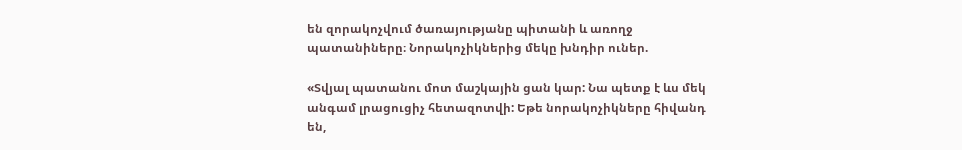են զորակոչվում ծառայությանը պիտանի և առողջ պատանիները։ Նորակոչիկներից մեկը խնդիր ուներ.

«Տվյալ պատանու մոտ մաշկային ցան կար: Նա պետք է ևս մեկ անգամ լրացուցիչ հետազոտվի: Եթե նորակոչիկները հիվանդ են,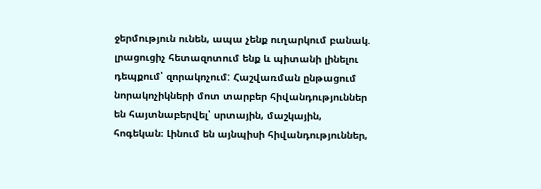ջերմություն ունեն, ապա չենք ուղարկում բանակ. լրացուցիչ հետազոտում ենք և պիտանի լինելու դեպքում՝ զորակոչում: Հաշվառման ընթացում նորակոչիկների մոտ տարբեր հիվանդություններ են հայտնաբերվել՝ սրտային, մաշկային, հոգեկան։ Լինում են այնպիսի հիվանդություններ,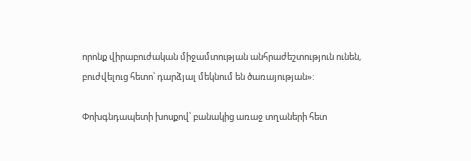որոնք վիրաբուժական միջամտության անհրաժեշտություն ունեն, բուժվելուց հետո՝ դարձյալ մեկնում են ծառայության»:

Փոխգնդապետի խոսքով՝ բանակից առաջ տղաների հետ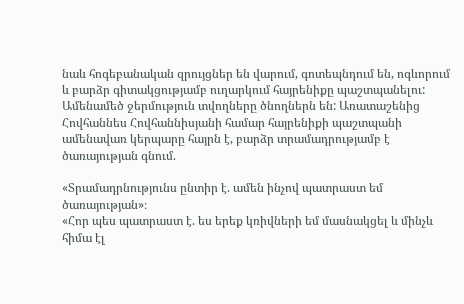նաև հոգեբանական զրույցներ են վարում, գոտեպնդում են, ոգևորում և բարձր գիտակցությամբ ուղարկում հայրենիքը պաշտպանելու: Ամենամեծ ջերմություն տվողները ծնողներն են: Առատաշենից Հովհաննես Հովհաննիսյանի համար հայրենիքի պաշտպանի ամենավառ կերպարը հայրն է, բարձր տրամադրությամբ է ծառայության գնում.

«Տրամադրնությունս ընտիր է. ամեն ինչով պատրաստ եմ ծառայության»։
«Հոր պես պատրաստ է. ես երեք կռիվների եմ մասնակցել և մինչև հիմա էլ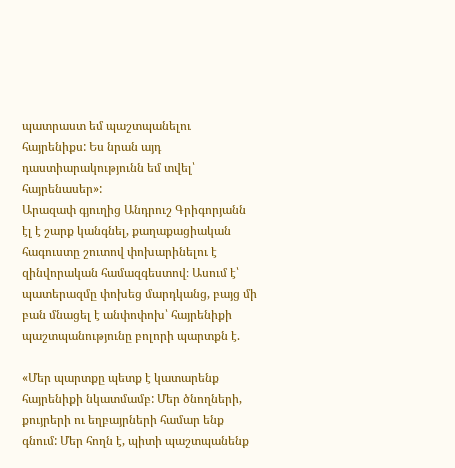պատրաստ եմ պաշտպանելու հայրենիքս: Ես նրան այդ դաստիարակությունն եմ տվել՝ հայրենասեր»:
Արազափ գյուղից Անդրուշ Գրիգորյանն էլ է շարք կանգնել, քաղաքացիական հագուստը շուտով փոխարինելու է զինվորական համազգեստով։ Ասում է՝ պատերազմը փոխեց մարդկանց, բայց մի բան մնացել է անփոփոխ՝ հայրենիքի պաշտպանությունը բոլորի պարտքն է.

«Մեր պարտքը պետք է կատարենք հայրենիքի նկատմամբ: Մեր ծնողների, քույրերի ու եղբայրների համար ենք գնում: Մեր հողն է, պիտի պաշտպանենք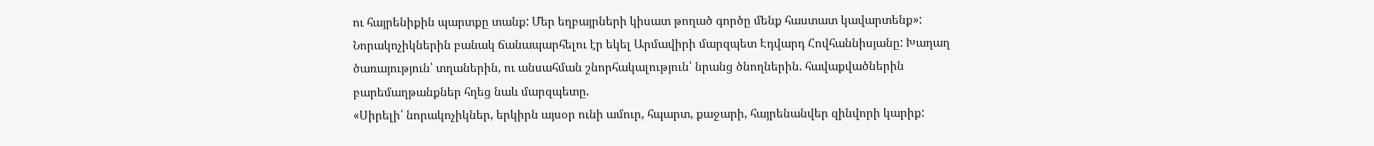ու հայրենիքին պարտքը տանք: Մեր եղբայրների կիսատ թողած գործը մենք հաստատ կավարտենք»:
Նորակոչիկներին բանակ ճանապարհելու էր եկել Արմավիրի մարզպետ Էդվարդ Հովհաննիսյանը: Խաղաղ ծառայություն՝ տղաներին, ու անսահման շնորհակալություն՝ նրանց ծնողներին. հավաքվածներին բարեմաղթանքներ հղեց նաև մարզպետը.
«Սիրելի՛ նորակոչիկներ, երկիրն այսօր ունի ամուր, հպարտ, քաջարի, հայրենանվեր զինվորի կարիք: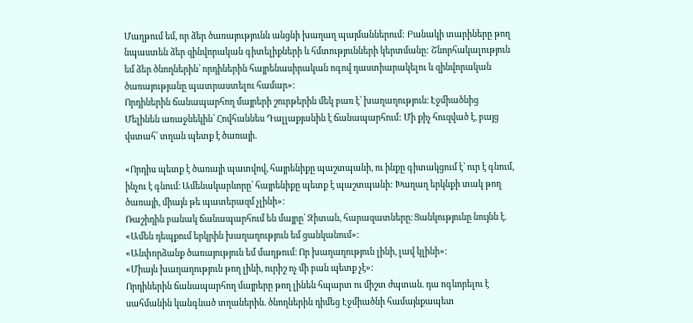Մաղթում եմ, որ ձեր ծառայությունն անցնի խաղաղ պայմաններում: Բանակի տարիները թող նպաստեն ձեր զինվորական գիտելիքների և հմտությունների կերտմանը: Շնորհակալություն եմ ձեր ծնողներին՝ որդիներին հայրենասիրական ոգով դաստիարակելու և զինվորական ծառայությանը պատրաստելու համար»:
Որդիներին ճանապարհող մայրերի շուրթերին մեկ բառ է՝ խաղաղություն։ Էջմիածնից Մելինեն առաջնեկին՝ Հովհաննես Դալլաքյանին է ճանապարհում: Մի քիչ հուզված է, բայց վստահ՝ տղան պետք է ծառայի.

«Որդիս պետք է ծառայի պատվով, հայրենիքը պաշտպանի, ու ինքը գիտակցում է՝ ուր է գնում, ինչու է գնում։ Ամենակարևորը՝ հայրենիքը պետք է պաշտպանի: Խաղաղ երկնքի տակ թող ծառայի, միայն թե պատերազմ չլինի»:
Ռաշիդին բանակ ճանապարհում են մայրը՝ Զիտան, հարազատները։ Ցանկությունը նույնն է.
«Ամեն դեպքում երկրին խաղաղություն եմ ցանկանում»։
«Անփորձանք ծառայություն եմ մաղթում։ Որ խաղաղություն լինի, լավ կլինի»։
«Միայն խաղաղություն թող լինի, ուրիշ ոչ մի բան պետք չէ»:
Որդիներին ճանապարհող մայրերը թող լինեն հպարտ ու միշտ ժպտան. դա ոգևորելու է սահմանին կանգնած տղաներին. ծնողներին դիմեց Էջմիածնի համայնքապետ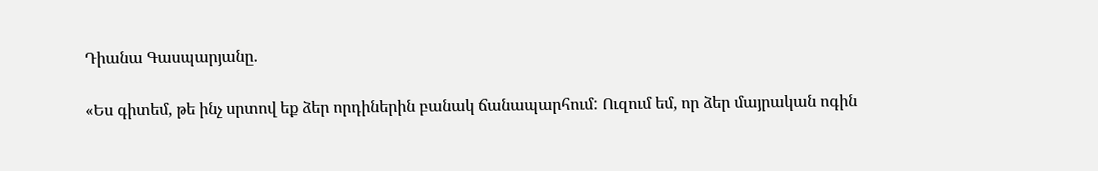Դիանա Գասպարյանը.

«Ես գիտեմ, թե ինչ սրտով եք ձեր որդիներին բանակ ճանապարհում: Ուզում եմ, որ ձեր մայրական ոգին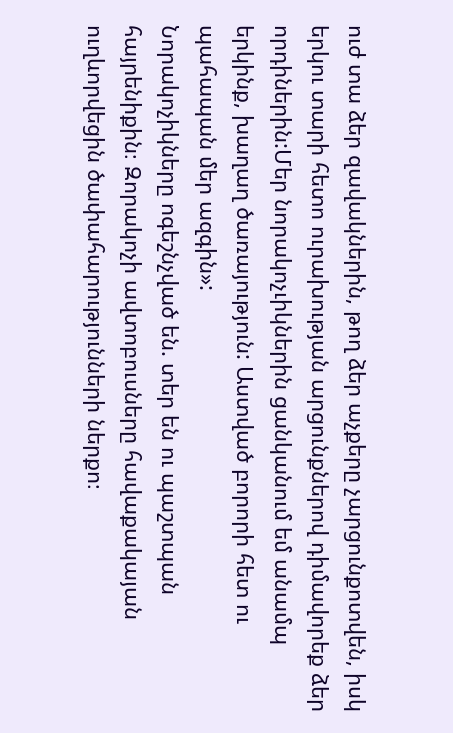ուժ տա ձեր զավակներին, թող ձեր աչքերը չարցունքոտվեն, իսկ երկու տարի հետո ուրախության արցունքներով դիմավորեք ձեր որդիներին:Մեր նորակոչւիկներին ցանկանում եմ անամպ երկինք, խաղաղ ծառայություն: Աստված բորորի հետ ու պահապան մեր ազգին»:
Նորակոչիկները ոգեշնչված են. տեր են ու պաշտպան հայրենիքին։ Զորակոչի ավտոբուսները հավաքակայան ուղևորվեցին ծափահարությունների ներքո։